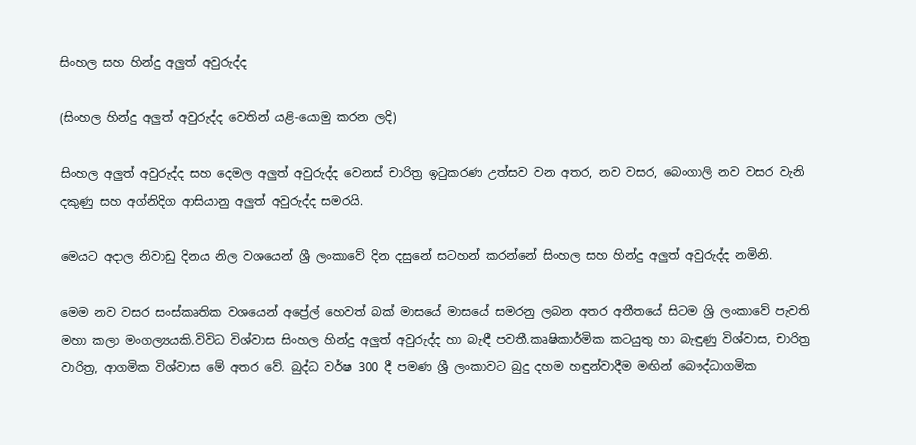සිංහල සහ හින්දු අලුත් අවුරුද්ද

(සිංහල හින්දු අලුත් අවුරුද්ද වෙතින් යළි-යොමු කරන ලදි)

සිංහල අලුත් අවුරුද්ද සහ දෙමල අලුත් අවුරුද්ද වෙනස් චාරිත්‍ර ඉටුකරණ උත්සව වන අතර, නව වසර, බෙංගාලි නව වසර වැනි දකුණු සහ අග්නිදිග ආසියානු අලුත් අවුරුද්ද සමරයි.

මෙයට අදාල නිවා‍ඩු දිනය නිල වශයෙන් ශ්‍රී ලංකාවේ දින දසුනේ සටහන් කරන්නේ සිංහල සහ හින්දු අලුත් අවුරුද්ද නමිනි.

මෙම නව වසර සංස්කෘතික වශයෙන් අප්‍රේල් හෙවත් බක් මාසයේ මාසයේ සමරනු ලබන අතර අතීතයේ සිටම ශ්‍රි ලංකාවේ පැවති මහා කලා මංගල්‍යයකි.විවිධ විශ්වාස සිංහල හින්දු අලුත් අවුරුද්ද හා බැඳී පවතී.කෘෂිකාර්මික කටයුතු හා බැඳුණු විශ්වාස, චාරිත්‍ර වාරිත්‍ර, ආගමික විශ්වාස මේ අතර වේ. බුද්ධ වර්ෂ 300 දී පමණ ශ්‍රී ලංකාවට බුදු දහම හඳුන්වාදීම මඟින් බෞද්ධාගමික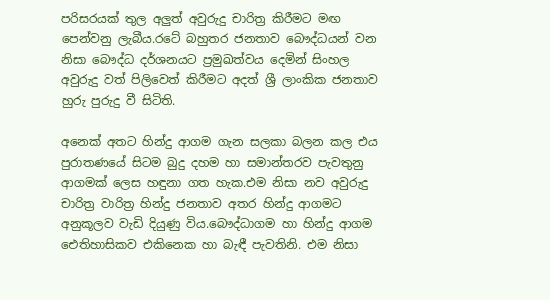පරිසරයක් තුල අලුත් අවුරුදු චාරිත්‍ර කිරීමට මඟ පෙන්වනු ලැබීය.රටේ බහුතර ජනතාව බෞද්ධයන් වන නිසා බෞද්ධ දර්ශනයට ප්‍රමුඛත්වය දෙමින් සිංහල අවුරුදු වත් පිලිවෙත් කිරීමට අදත් ශ්‍රී ලාංකික ජනතාව හුරු පුරුදු වී සිටිති.

අනෙක් අතට හින්දු ආගම ගැන සලකා බලන කල එය පුරාතණයේ සිටම බුදු දහම හා සමාන්තරව පැවතුනු ආගමක් ලෙස හඳුනා ගත හැක.එම නිසා නව අවුරුදු චාරිත්‍ර වාරිත්‍ර හින්දු ජනතාව අතර හින්දු ආගමට අනුකූලව වැඩි දියුණු විය.බෞද්ධාගම හා හින්දු ආගම ඓතිහාසිකව එකිනෙක හා බැඳී පැවතිනි. එම නිසා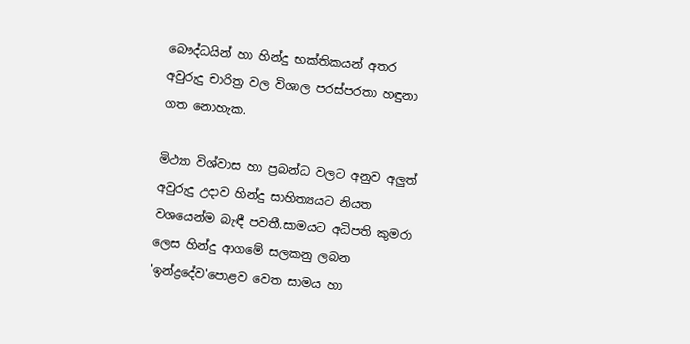බෞද්ධයින් හා හින්දු භක්තිකයන් අතර අවුරුදු චාරිත්‍ර වල විශාල පරස්පරතා හඳුනා ගත නොහැක.

මිථ්‍යා විශ්වාස හා ප්‍රබන්ධ වලට අනුව අලුත් අවුරුදු උදාව හින්දු සාහිත්‍යයට නියත වශයෙන්ම බැඳී පවතී.සාමයට අධිපති කුමරා ලෙස හින්දු ආගමේ සලකනු ලබන 'ඉන්ද්‍රදේව'පොළව වෙත සාමය හා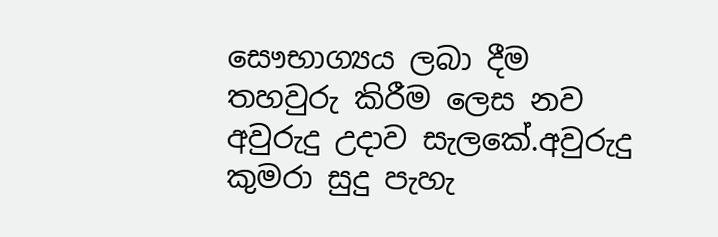සෞභාග්‍යය ලබා දීම තහවුරු කිරීම ලෙස නව අවුරුදු උදාව සැලකේ.අවුරුදු කුමරා සුදු පැහැ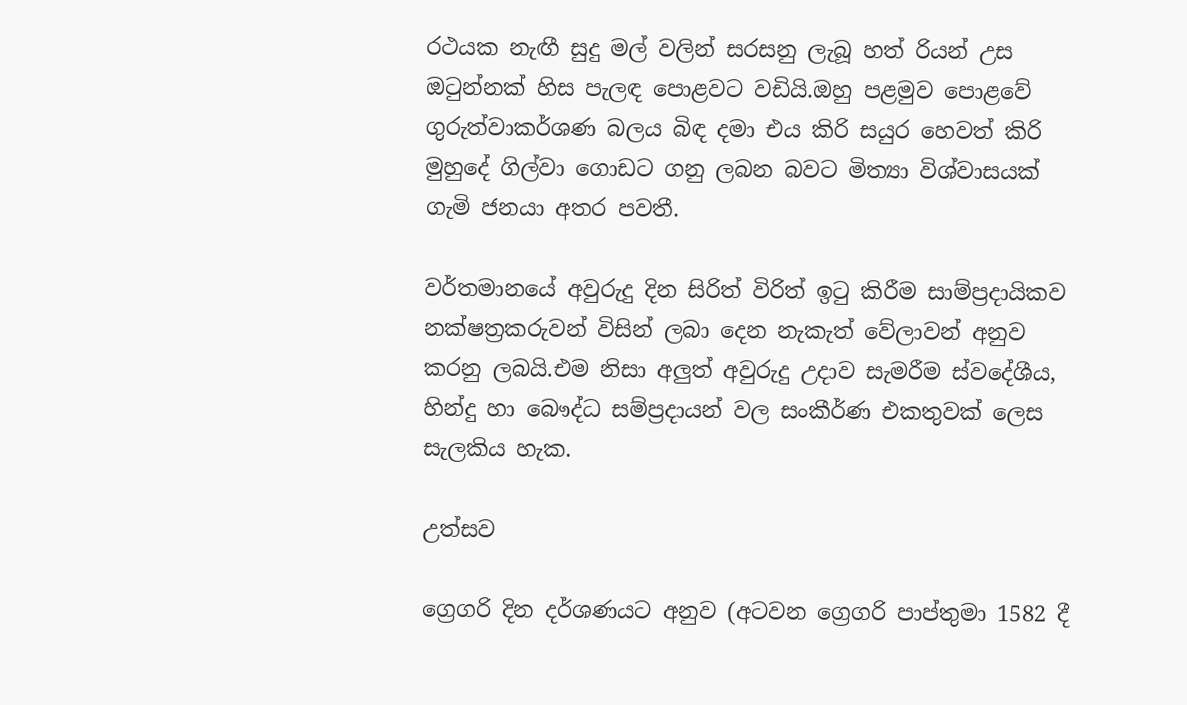රථයක නැඟී සුදු මල් වලින් සරසනු ලැබූ හත් රියන් උස ඔටුන්නක් හිස පැලඳ පොළවට වඩියි.ඔහු පළමුව පොළවේ ගුරුත්වාකර්ශණ බලය බිඳ දමා එය කිරි සයුර හෙවත් කිරි මුහුදේ ගිල්වා ගොඩට ගනු ලබන බවට මිත්‍යා විශ්වාසයක් ගැමි ජනයා අතර පවතී.

වර්තමානයේ අවුරුදු දින සිරිත් විරිත් ඉටු කිරීම සාම්ප්‍රදායිකව නක්ෂත්‍රකරුවන් විසින් ලබා දෙන නැකැත් වේලාවන් අනුව කරනු ලබයි.එම නිසා අලුත් අවුරුදු උදාව සැමරීම ස්වදේශීය, හින්දු හා බෞද්ධ සම්ප්‍රදායන් වල සංකීර්ණ එකතුවක් ලෙස සැලකිය හැක.

උත්සව

ග්‍රෙගරි දින දර්ශණයට අනුව (අටවන ග්‍රෙගරි පාප්තුමා 1582 දී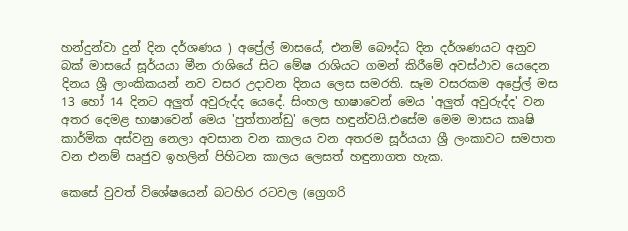හන්දුන්වා දුන් දින දර්ශණය ) අප්‍රේල් මාසයේ, එනම් බෞද්ධ දින දර්ශණයට අනුව බක් මාසයේ සූර්යයා මීන රාශියේ සිට මේෂ රාශියට ගමන් කිරීමේ අවස්ථාව යෙදෙන දිනය ශ්‍රී ලාංකිකයන් නව වසර උදාවන දිනය ලෙස සමරති. සෑම වසරකම අප්‍රේල් මස 13 හෝ 14 දිනට අලුත් අවුරුද්ද යෙදේ. සිංහල භාෂාවෙන් මෙය 'අලුත් අවුරුද්ද' වන අතර දෙමළ භාෂාවෙන් මෙය 'පුත්තාන්ඩු' ලෙස හඳුන්වයි.එසේම මෙම මාසය කෘෂි කාර්මික අස්වනු නෙලා අවසාන වන කාලය වන අතරම සූර්යයා ශ්‍රී ලංකාවට සමපාත වන එනම් ඍජුව ඉහලින් පිහිටන කාලය ලෙසත් හඳුනාගත හැක.

කෙසේ වුවත් විශේෂයෙන් බටහිර රටවල (ග්‍රෙගරි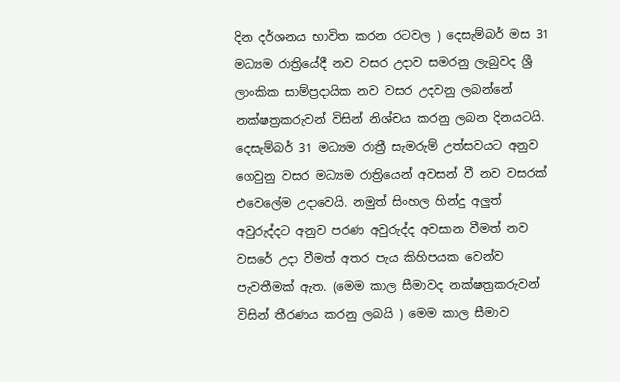දින දර්ශනය භාවිත කරන රටවල ) දෙසැම්බර් මස 31 මධ්‍යම රාත්‍රියේදී නව වසර උදාව සමරනු ලැබුවද ශ්‍රී ලාංකික සාම්ප්‍රදායික නව වසර උදවනු ලබන්නේ නක්ෂත්‍රකරුවන් විසින් නිශ්චය කරනු ලබන දිනයටයි. දෙසැම්බර් 31 මධ්‍යම රාත්‍රී සැමරුම් උත්සවයට අනුව ගෙවුනු වසර මධ්‍යම රාත්‍රියෙන් අවසන් වී නව වසරක් එවෙලේම උදාවෙයි. නමුත් සිංහල හින්දු අලුත් අවුරුද්දට අනුව පරණ අවුරුද්ද අවසාන වීමත් නව වසරේ උදා වීමත් අතර පැය කිහිපයක වෙන්ව පැවතීමක් ඇත. (මෙම කාල සීමාවද නක්ෂත්‍රකරුවන් විසින් තීරණය කරනු ලබයි ) මෙම කාල සීමාව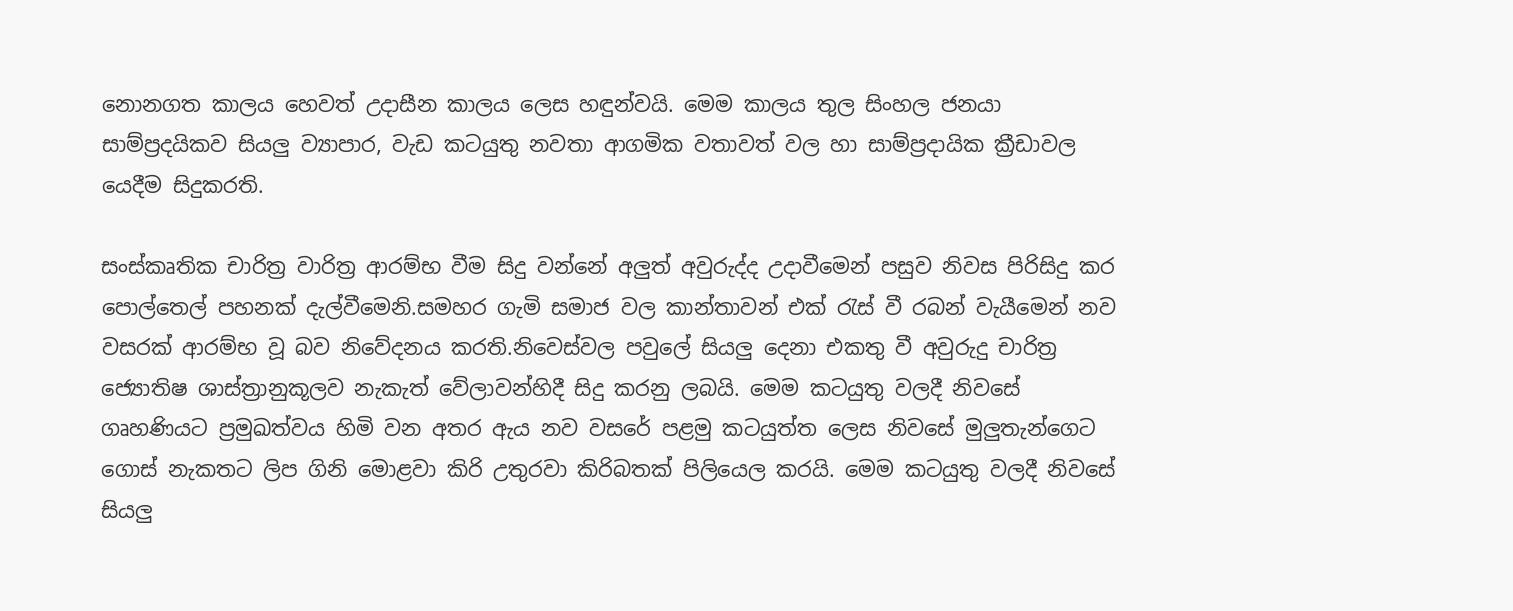නොනගත කාලය හෙවත් උදාසීන කාලය ලෙස හඳුන්වයි. මෙම කාලය තුල සිංහල ජනයා සාම්ප්‍රදයිකව සියලු ව්‍යාපාර, වැඩ කටයුතු නවතා ආගමික වතාවත් වල හා සාම්ප්‍රදායික ක්‍රීඩාවල යෙදීම සිදුකරති.

සංස්කෘතික චාරිත්‍ර වාරිත්‍ර ආරම්භ වීම සිදු වන්නේ අලුත් අවුරුද්ද උදාවීමෙන් පසුව නිවස පිරිසිදු කර පොල්තෙල් පහනක් දැල්වීමෙනි.සමහර ගැමි සමාජ වල කාන්තාවන් එක් රැස් වී රබන් වැයීමෙන් නව වසරක් ආරම්භ වූ බව නිවේදනය කරති.නිවෙස්වල පවුලේ සියලු දෙනා එකතු වී අවුරුදු චාරිත්‍ර ජ්‍යොතිෂ ශාස්ත්‍රානුකූලව නැකැත් වේලාවන්හිදී සිදු කරනු ලබයි. මෙම කටයුතු වලදී නිවසේ ගෘහණියට ප්‍රමුඛත්වය හිමි වන අතර ඇය නව වසරේ පළමු කටයුත්ත ලෙස නිවසේ මුලුතැන්ගෙට ගොස් නැකතට ලිප ගිනි මොළවා කිරි උතුරවා කිරිබතක් පිලියෙල කරයි. මෙම කටයුතු වලදී නිවසේ සියලු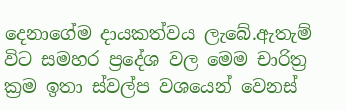දෙනාගේම දායකත්වය ලැබේ.ඇතැම් විට සමහර ප්‍රදේශ වල මෙම චාරිත්‍ර ක්‍රම ඉතා ස්වල්ප වශයෙන් වෙනස්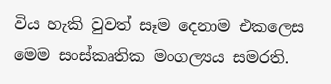විය හැකි වුවත් සෑම දෙනාම එකලෙස මෙම සංස්කෘතික මංගල්‍යය සමරති.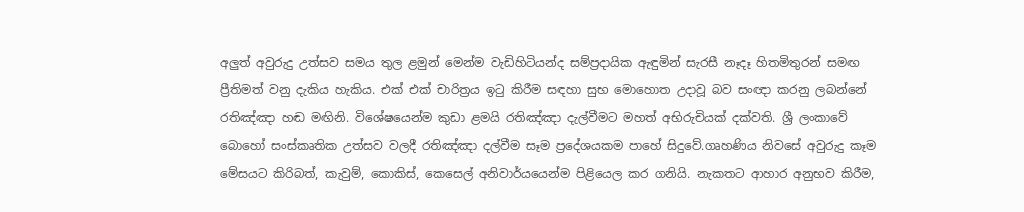අලුත් අවුරුදු උත්සව සමය තුල ළමුන් මෙන්ම වැඩිහිටියන්ද සම්ප්‍රදායික ඇඳුමින් සැරසී නෑදෑ හිතමිතුරන් සමඟ ප්‍රීතිමත් වනු දැකිය හැකිය. එක් එක් චාරිත්‍රය ඉටු කිරීම සඳහා සුභ මොහොත උදාවූ බව සංඥා කරනු ලබන්නේ රතිඤ්ඤා හඬ මඟිනි. විශේෂයෙන්ම කුඩා ළමයි රතිඤ්ඤා දැල්වීමට මහත් අභිරුචියක් දක්වති. ශ්‍රී ලංකාවේ බොහෝ සංස්කෘතික උත්සව වලදී රතිඤ්ඤා දල්වීම සෑම ප්‍රදේශයකම පාහේ සිදුවේ.ගෘහණිය නිවසේ අවුරුදු කෑම මේසයට කිරිබත්, කැවුම්, කොකිස්, කෙසෙල් අනිවාර්යයෙන්ම පිළියෙල කර ගනියි. නැකතට ආහාර අනුභව කිරීම,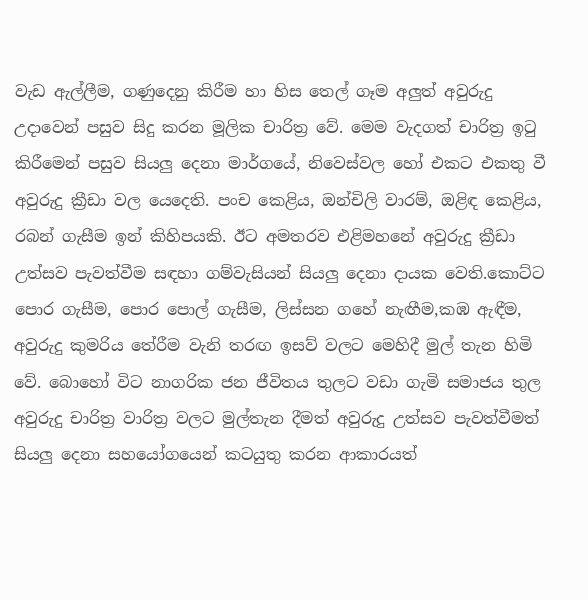වැඩ ඇල්ලීම, ගණුදෙනු කිරීම හා හිස තෙල් ගෑම අලුත් අවුරුදු උදාවෙන් පසුව සිදු කරන මූලික චාරිත්‍ර වේ. මෙම වැදගත් චාරිත්‍ර ඉටු කිරීමෙන් පසුව සියලු දෙනා මාර්ගයේ, නිවෙස්වල හෝ එකට එකතු වී අවුරුදු ක්‍රීඩා වල යෙදෙති. පංච කෙළිය, ඔන්චිලි වාරම්, ඔළිඳ කෙළිය, රබන් ගැසීම ඉන් කිහිපයකි. ඊට අමතරව එළිමහනේ අවුරුදු ක්‍රීඩා උත්සව පැවත්වීම සඳහා ගම්වැසියන් සියලු දෙනා දායක වෙති.කොට්ට පොර ගැසීම, පොර පොල් ගැසීම, ලිස්සන ගහේ නැඟීම,කඹ ඇඳීම, අවුරුදු කුමරිය තේරීම වැනි තරඟ ඉසව් වලට මෙහිදී මුල් තැන හිමි වේ. බොහෝ විට නාගරික ජන ජීවිතය තුලට වඩා ගැමි සමාජය තුල අවුරුදු චාරිත්‍ර වාරිත්‍ර වලට මුල්තැන දීමත් අවුරුදු උත්සව පැවත්වීමත් සියලු දෙනා සහයෝගයෙන් කටයුතු කරන ආකාරයත්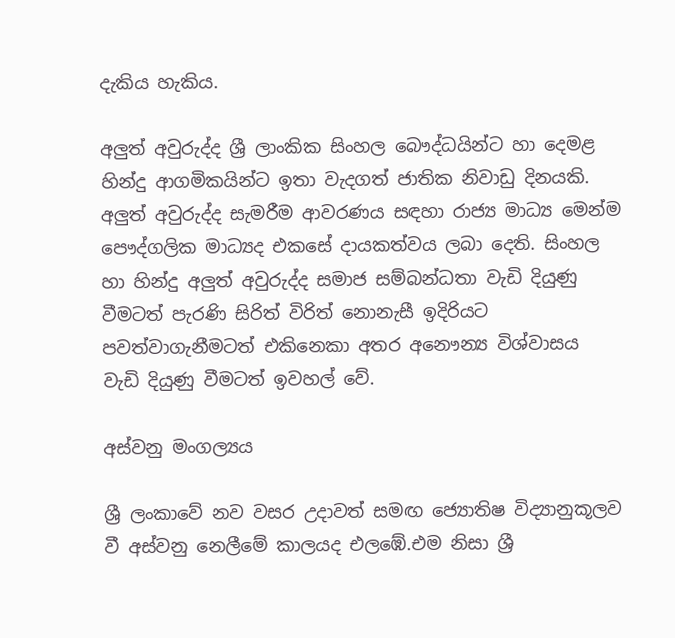දැකිය හැකිය.

අලුත් අවුරුද්ද ශ්‍රී ලාංකික සිංහල බෞද්ධයින්ට හා දෙමළ හින්දු ආගමිකයින්ට ඉතා වැදගත් ජාතික නිවාඩු දිනයකි. අලුත් අවුරුද්ද සැමරීම ආවරණය සඳහා රාජ්‍ය මාධ්‍ය මෙන්ම පෞද්ගලික මාධ්‍යද එකසේ දායකත්වය ලබා දෙති. සිංහල හා හින්දු අලුත් අවුරුද්ද සමාජ සම්බන්ධතා වැඩි දියුණු වීමටත් පැරණි සිරිත් විරිත් නොනැසී ඉදිරියට පවත්වාගැනීමටත් එකිනෙකා අතර අනෞන්‍ය විශ්වාසය වැඩි දියුණු වීමටත් ඉවහල් වේ.

අස්වනු මංගල්‍යය

ශ්‍රී ලංකාවේ නව වසර උදාවත් සමඟ ජ්‍යොතිෂ විද්‍යානුකූලව වී අස්වනු නෙලීමේ කාලයද එලඹේ.එම නිසා ශ්‍රී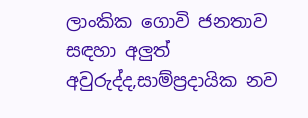ලාංකික ගොවි ජනතාව සඳහා අලුත් අවුරුද්ද,සාම්ප්‍රදායික නව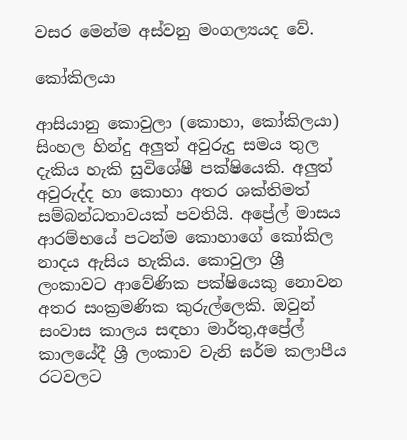වසර මෙන්ම අස්වනු මංගල්‍යයද වේ.

කෝකිලයා

ආසියානු කොවුලා (කොහා, කෝකිලයා) සිංහල හින්දු අලුත් අවුරුදු සමය තුල දැකිය හැකි සුවිශේෂී පක්ෂියෙකි. අලුත් අවුරුද්ද හා කොහා අතර ශක්තිමත් සම්බන්ධතාවයක් පවතියි. අප්‍රේල් මාසය ආරම්භයේ පටන්ම කොහාගේ කෝකිල නාදය ඇසිය හැකිය. කොවුලා ශ්‍රී ලංකාවට ආවේණික පක්ෂියෙකු නොවන අතර සංක්‍රමණික කුරුල්ලෙකි. ඔවුන් සංවාස කාලය සඳහා මාර්තු,අප්‍රේල් කාලයේදී ශ්‍රී ලංකාව වැනි ඝර්ම කලාපීය රටවලට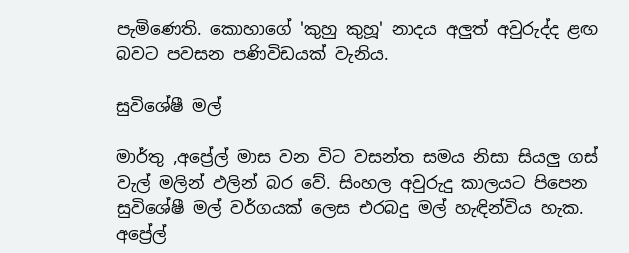පැමිණෙති. කොහාගේ 'කුහු කුහූ' නාදය අලුත් අවුරුද්ද ළඟ බවට පවසන පණිවිඩයක් වැනිය.

සුවිශේෂී මල්

මාර්තු ,අප්‍රේල් මාස වන විට වසන්ත සමය නිසා සියලු ගස් වැල් මලින් ඵලින් බර වේ. සිංහල අවුරුදු කාලයට පිපෙන සුවිශේෂී මල් වර්ගයක් ලෙස එරබදු මල් හැඳින්විය හැක. අප්‍රේල්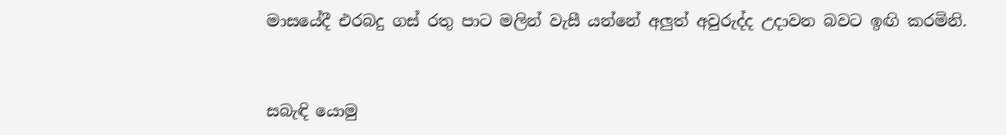මාසයේදී එරබදු ගස් රතු පාට මලින් වැසී යන්නේ අලුත් අවුරුද්ද උදාවන බවට ඉඟි කරමිනි.


සබැඳි යොමු